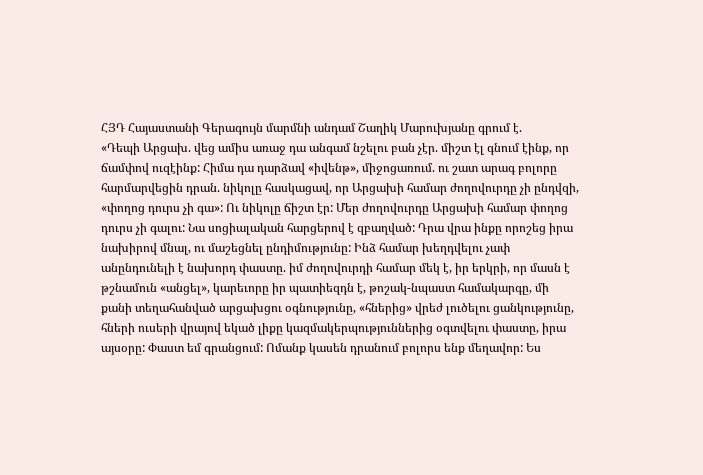ՀՅԴ Հայաստանի Գերագույն մարմնի անդամ Շաղիկ Մարուխյանը գրում է.
«Դեպի Արցախ. վեց ամիս առաջ դա անգամ նշելու բան չէր. միշտ էլ գնում էինք, որ ճամփով ուզէինք: Հիմա դա դարձավ «իվենթ», միջոցառում. ու շատ արագ բոլորը հարմարվեցին դրան. նիկոլը հասկացավ, որ Արցախի համար ժողովուրդը չի ընդվզի, «փողոց դուրս չի գա»: Ու նիկոլը ճիշտ էր: Մեր ժողովուրդը Արցախի համար փողոց դուրս չի գալու: Նա սոցիալական հարցերով է զբաղված: Դրա վրա ինքը որոշեց իրա նախիրով մնալ, ու մաշեցնել ընդիմությունը: Ինձ համար խեղդվելու չափ անընդունելի է նախորդ փաստը. իմ ժողովուրդի համար մեկ է, իր երկրի, որ մասն է թշնամուն «անցել», կարեւորը իր պատիեզդն է, թոշակ-նպաստ համակարգը, մի քանի տեղահանված արցախցու օգնությունը, «հներից» վրեժ լուծելու ցանկությունը, հների ուսերի վրայով եկած լիքը կազմակերպություններից օգտվելու փաստը, իրա այսօրը: Փաստ եմ գրանցում: Ոմանք կասեն դրանում բոլորս ենք մեղավոր: Ես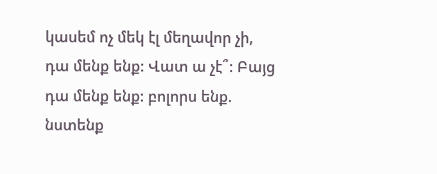կասեմ ոչ մեկ էլ մեղավոր չի, դա մենք ենք: Վատ ա չէ՞: Բայց դա մենք ենք: բոլորս ենք. նստենք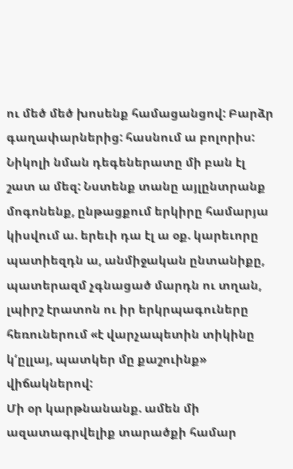ու մեծ մեծ խոսենք համացանցով: Բարձր գաղափարներից: հասնում ա բոլորիս: Նիկոլի նման դեգեներատը մի բան էլ շատ ա մեզ: Նստենք տանը այլընտրանք մոգոնենք, ընթացքում երկիրը համարյա կիսվում ա. երեւի դա էլ ա օք. կարեւորը պատիեզդն ա, անմիջական ընտանիքը, պատերազմ չգնացած մարդն ու տղան, լպիրշ էրատոն ու իր երկրպագուները հեռուներում «է վարչապետին տիկինը կ‘ըլլայ, պատկեր մը քաշուինք» վիճակներով:
Մի օր կարթնանանք. ամեն մի ազատագրվելիք տարածքի համար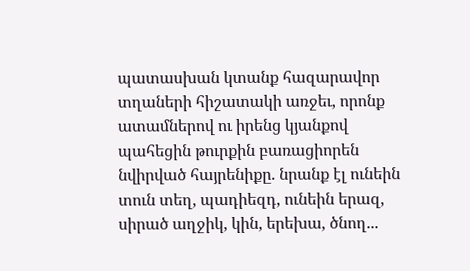պատասխան կտանք հազարավոր տղաների հիշատակի առջեւ, որոնք ատամներով ու իրենց կյանքով պահեցին թուրքին բառացիորեն նվիրված հայրենիքը. նրանք էլ ունեին տուն տեղ, պադիեզդ, ունեին երազ, սիրած աղջիկ, կին, երեխա, ծնող...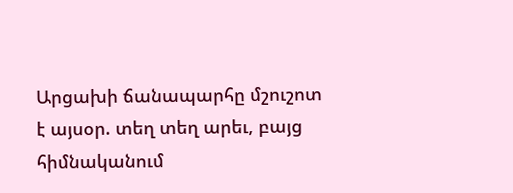Արցախի ճանապարհը մշուշոտ է այսօր. տեղ տեղ արեւ, բայց հիմնականում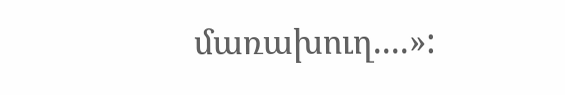մառախուղ....»: